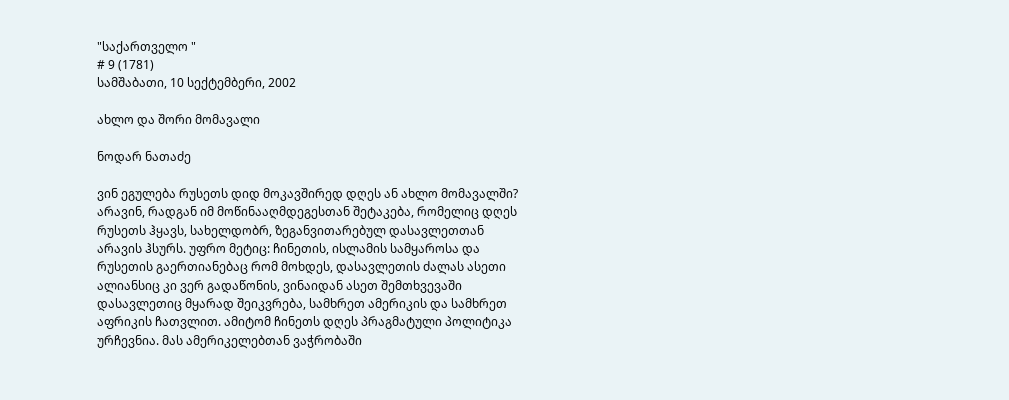"საქართველო "
# 9 (1781)
სამშაბათი, 10 სექტემბერი, 2002

ახლო და შორი მომავალი

ნოდარ ნათაძე

ვინ ეგულება რუსეთს დიდ მოკავშირედ დღეს ან ახლო მომავალში? არავინ, რადგან იმ მოწინააღმდეგესთან შეტაკება, რომელიც დღეს რუსეთს ჰყავს, სახელდობრ, ზეგანვითარებულ დასავლეთთან არავის ჰსურს. უფრო მეტიც: ჩინეთის, ისლამის სამყაროსა და რუსეთის გაერთიანებაც რომ მოხდეს, დასავლეთის ძალას ასეთი ალიანსიც კი ვერ გადაწონის, ვინაიდან ასეთ შემთხვევაში დასავლეთიც მყარად შეიკვრება, სამხრეთ ამერიკის და სამხრეთ აფრიკის ჩათვლით. ამიტომ ჩინეთს დღეს პრაგმატული პოლიტიკა ურჩევნია. მას ამერიკელებთან ვაჭრობაში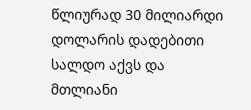წლიურად 30 მილიარდი დოლარის დადებითი სალდო აქვს და მთლიანი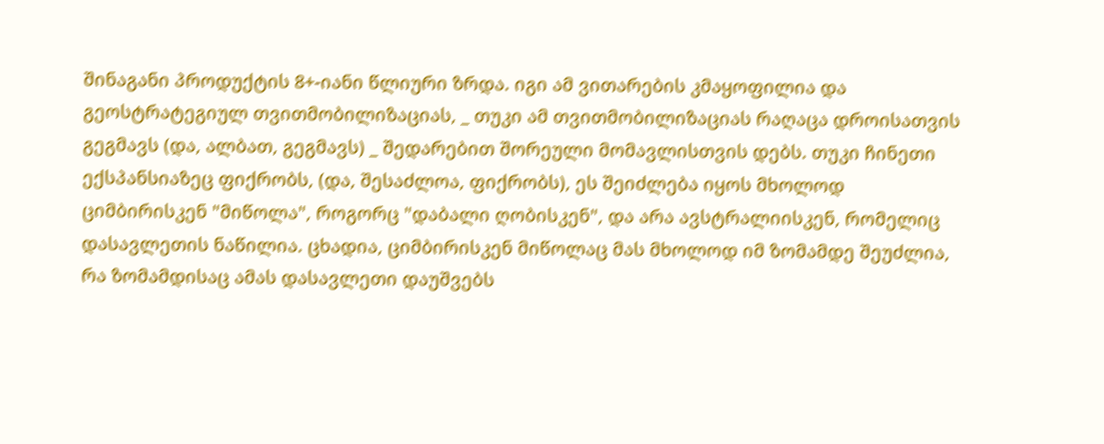შინაგანი პროდუქტის 8+-იანი წლიური ზრდა. იგი ამ ვითარების კმაყოფილია და გეოსტრატეგიულ თვითმობილიზაციას, _ თუკი ამ თვითმობილიზაციას რაღაცა დროისათვის გეგმავს (და, ალბათ, გეგმავს) _ შედარებით შორეული მომავლისთვის დებს. თუკი ჩინეთი ექსპანსიაზეც ფიქრობს, (და, შესაძლოა, ფიქრობს), ეს შეიძლება იყოს მხოლოდ ციმბირისკენ "მიწოლა", როგორც "დაბალი ღობისკენ", და არა ავსტრალიისკენ, რომელიც დასავლეთის ნაწილია. ცხადია, ციმბირისკენ მიწოლაც მას მხოლოდ იმ ზომამდე შეუძლია, რა ზომამდისაც ამას დასავლეთი დაუშვებს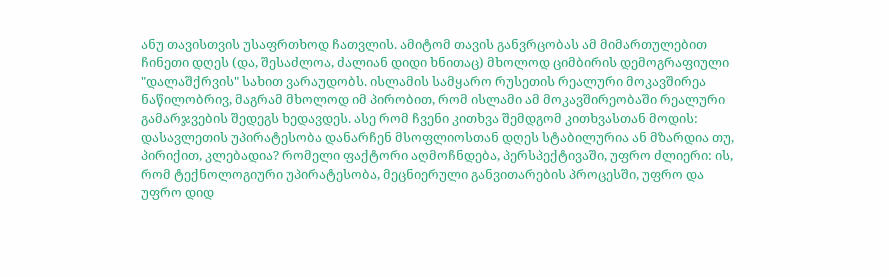ანუ თავისთვის უსაფრთხოდ ჩათვლის. ამიტომ თავის განვრცობას ამ მიმართულებით ჩინეთი დღეს (და, შესაძლოა, ძალიან დიდი ხნითაც) მხოლოდ ციმბირის დემოგრაფიული "დალაშქრვის" სახით ვარაუდობს. ისლამის სამყარო რუსეთის რეალური მოკავშირეა ნაწილობრივ, მაგრამ მხოლოდ იმ პირობით, რომ ისლამი ამ მოკავშირეობაში რეალური გამარჯვების შედეგს ხედავდეს. ასე რომ ჩვენი კითხვა შემდგომ კითხვასთან მოდის: დასავლეთის უპირატესობა დანარჩენ მსოფლიოსთან დღეს სტაბილურია ან მზარდია თუ, პირიქით, კლებადია? რომელი ფაქტორი აღმოჩნდება, პერსპექტივაში, უფრო ძლიერი: ის, რომ ტექნოლოგიური უპირატესობა, მეცნიერული განვითარების პროცესში, უფრო და უფრო დიდ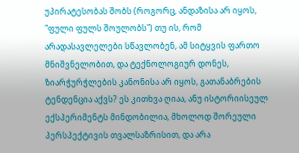უპირატესობას შობს (როგორც, ანდაზისა არ იყოს, "ფული ფულს შოულობს") თუ ის, რომ არადასავლელები სწავლობენ, ამ სიტყვის ფართო მნიშვნელობით, და ტექნოლოგიურ დონეს, ზიარჭურჭლების კანონისა არ იყოს, გათანაბრების ტენდენცია აქვს? ეს კითხვა ღიაა, ანუ ისტორიისეულ ექსპერიმენტს მინდობილია, მხოლოდ შორეული პერსპექტივის თვალსაზრისით, და არა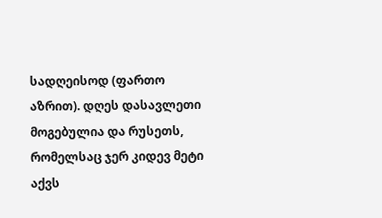სადღეისოდ (ფართო აზრით). დღეს დასავლეთი მოგებულია და რუსეთს, რომელსაც ჯერ კიდევ მეტი აქვს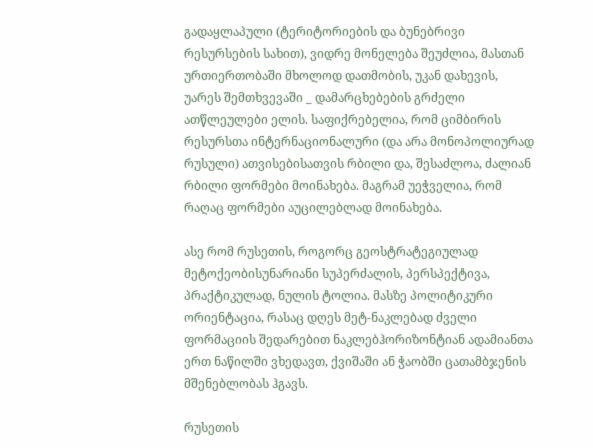გადაყლაპული (ტერიტორიების და ბუნებრივი რესურსების სახით), ვიდრე მონელება შეუძლია, მასთან ურთიერთობაში მხოლოდ დათმობის, უკან დახევის, უარეს შემთხვევაში _ დამარცხებების გრძელი ათწლეულები ელის. საფიქრებელია, რომ ციმბირის რესურსთა ინტერნაციონალური (და არა მონოპოლიურად რუსული) ათვისებისათვის რბილი და, შესაძლოა, ძალიან რბილი ფორმები მოინახება. მაგრამ უეჭველია, რომ რაღაც ფორმები აუცილებლად მოინახება.

ასე რომ რუსეთის, როგორც გეოსტრატეგიულად მეტოქეობისუნარიანი სუპერძალის, პერსპექტივა, პრაქტიკულად, ნულის ტოლია. მასზე პოლიტიკური ორიენტაცია, რასაც დღეს მეტ-ნაკლებად ძველი ფორმაციის შედარებით ნაკლებჰორიზონტიან ადამიანთა ერთ ნაწილში ვხედავთ, ქვიშაში ან ჭაობში ცათამბჯენის მშენებლობას ჰგავს.

რუსეთის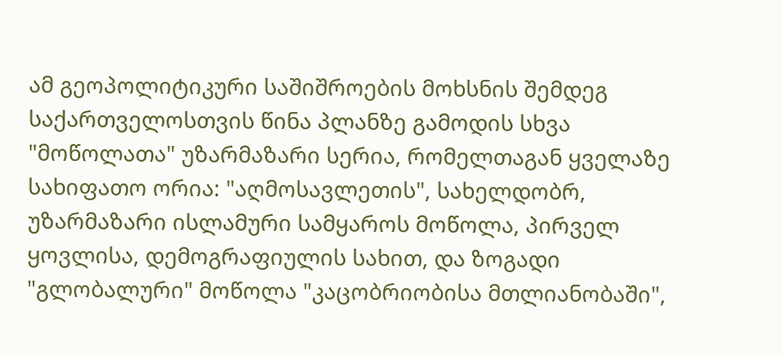ამ გეოპოლიტიკური საშიშროების მოხსნის შემდეგ საქართველოსთვის წინა პლანზე გამოდის სხვა "მოწოლათა" უზარმაზარი სერია, რომელთაგან ყველაზე სახიფათო ორია: "აღმოსავლეთის", სახელდობრ, უზარმაზარი ისლამური სამყაროს მოწოლა, პირველ ყოვლისა, დემოგრაფიულის სახით, და ზოგადი "გლობალური" მოწოლა "კაცობრიობისა მთლიანობაში",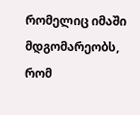რომელიც იმაში მდგომარეობს, რომ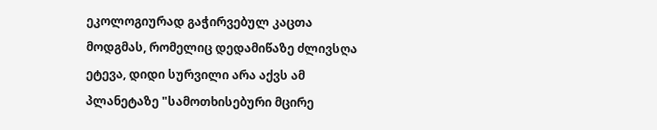ეკოლოგიურად გაჭირვებულ კაცთა მოდგმას, რომელიც დედამიწაზე ძლივსღა ეტევა, დიდი სურვილი არა აქვს ამ პლანეტაზე "სამოთხისებური მცირე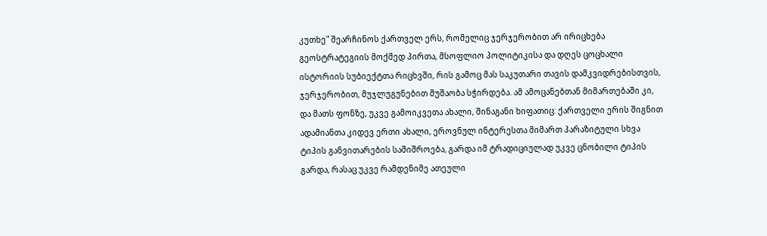კუთხე" შეარჩინოს ქართველ ერს, რომელიც ჯერჯერობით არ ირიცხება გეოსტრატეგიის მოქმედ პირთა, მსოფლიო პოლიტიკისა და დღეს ცოცხალი ისტორიის სუბიექტთა რიცხვში, რის გამოც მას საკუთარი თავის დამკვიდრებისთვის, ჯერჯერობით, მუჯლუგუნებით მუშაობა სჭირდება. ამ ამოცანებთან მიმართებაში კი, და მათს ფონზე, უკვე გამოიკვეთა ახალი, შინაგანი ხიფათიც: ქართველი ერის შიგნით ადამიანთა კიდევ ერთი ახალი, ეროვნულ ინტერესთა მიმართ პარაზიტული სხვა ტიპის განვითარების საშიშროება, გარდა იმ ტრადიციულად უკვე ცნობილი ტიპის გარდა, რასაც უკვე რამდენიმე ათეული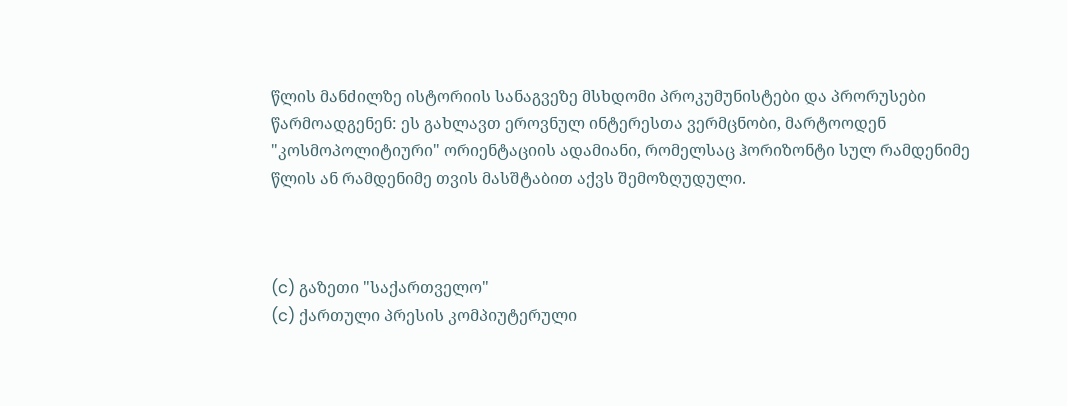წლის მანძილზე ისტორიის სანაგვეზე მსხდომი პროკუმუნისტები და პრორუსები წარმოადგენენ: ეს გახლავთ ეროვნულ ინტერესთა ვერმცნობი, მარტოოდენ "კოსმოპოლიტიური" ორიენტაციის ადამიანი, რომელსაც ჰორიზონტი სულ რამდენიმე წლის ან რამდენიმე თვის მასშტაბით აქვს შემოზღუდული.



(c) გაზეთი "საქართველო"
(c) ქართული პრესის კომპიუტერული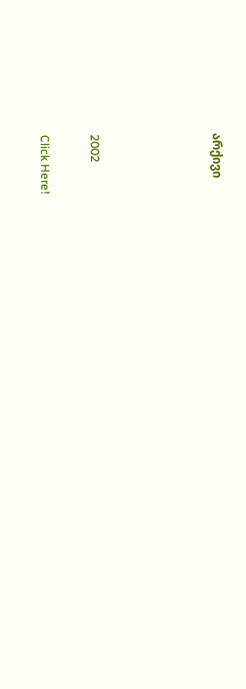არქივი




2002

Click Here!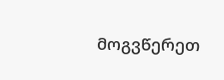მოგვწერეთ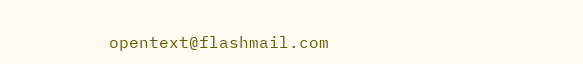opentext@flashmail.com